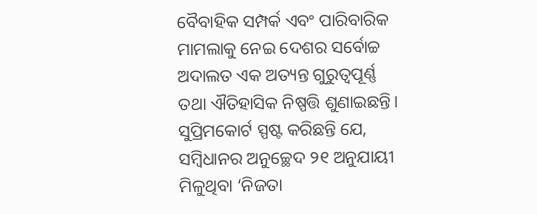ବୈବାହିକ ସମ୍ପର୍କ ଏବଂ ପାରିବାରିକ ମାମଲାକୁ ନେଇ ଦେଶର ସର୍ବୋଚ୍ଚ ଅଦାଲତ ଏକ ଅତ୍ୟନ୍ତ ଗୁରୁତ୍ୱପୂର୍ଣ୍ଣ ତଥା ଐତିହାସିକ ନିଷ୍ପତ୍ତି ଶୁଣାଇଛନ୍ତି। ସୁପ୍ରିମକୋର୍ଟ ସ୍ପଷ୍ଟ କରିଛନ୍ତି ଯେ, ସମ୍ବିଧାନର ଅନୁଚ୍ଛେଦ ୨୧ ଅନୁଯାୟୀ ମିଳୁଥିବା ‘ନିଜତା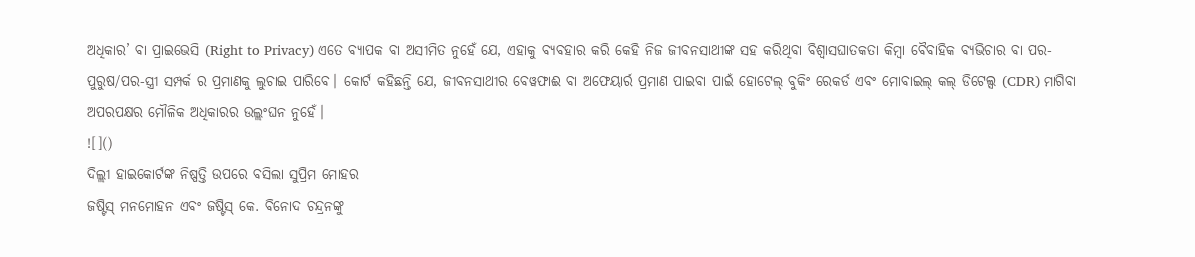ଅଧିକାର’ ବା ପ୍ରାଇଭେସି (Right to Privacy) ଏତେ ବ୍ୟାପକ ବା ଅସୀମିତ ନୁହେଁ ଯେ, ଏହାକୁ ବ୍ୟବହାର କରି କେହି ନିଜ ଜୀବନସାଥୀଙ୍କ ସହ କରିଥିବା ବିଶ୍ୱାସଘାତକତା କିମ୍ବା ବୈବାହିକ ବ୍ୟଭିଚାର ବା ପର-ପୁରୁଷ/ପର-ସ୍ତ୍ରୀ ସମ୍ପର୍କ ର ପ୍ରମାଣକୁ ଲୁଚାଇ ପାରିବେ। କୋର୍ଟ କହିଛନ୍ତି ଯେ, ଜୀବନସାଥୀର ବେୱଫାଈ ବା ଅଫେୟାର୍ର ପ୍ରମାଣ ପାଇବା ପାଇଁ ହୋଟେଲ୍ ବୁକିଂ ରେକର୍ଡ ଏବଂ ମୋବାଇଲ୍ କଲ୍ ଡିଟେଲ୍ସ (CDR) ମାଗିବା ଅପରପକ୍ଷର ମୌଳିକ ଅଧିକାରର ଉଲ୍ଲଂଘନ ନୁହେଁ।
![]()
ଦିଲ୍ଲୀ ହାଇକୋର୍ଟଙ୍କ ନିଷ୍ପତ୍ତି ଉପରେ ବସିଲା ସୁପ୍ରିମ ମୋହର
ଜଷ୍ଟିସ୍ ମନମୋହନ ଏବଂ ଜଷ୍ଟିସ୍ କେ. ବିନୋଦ ଚନ୍ଦ୍ରନଙ୍କୁ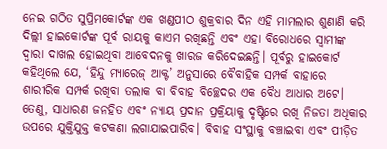ନେଇ ଗଠିତ ସୁପ୍ରିମକୋର୍ଟଙ୍କ ଏକ ଖଣ୍ଡପୀଠ ଶୁକ୍ରବାର ଦିନ ଏହି ମାମଲାର ଶୁଣାଣି କରି ଦିଲ୍ଲୀ ହାଇକୋର୍ଟଙ୍କ ପୂର୍ବ ରାୟକୁ କାଏମ ରଖିଛନ୍ତି ଏବଂ ଏହା ବିରୋଧରେ ସ୍ୱାମୀଙ୍କ ଦ୍ୱାରା ଦାଖଲ ହୋଇଥିବା ଆବେଦନକୁ ଖାରଜ କରିଦେଇଛନ୍ତି। ପୂର୍ବରୁ ହାଇକୋର୍ଟ କହିଥିଲେ ଯେ, ‘ହିନ୍ଦୁ ମ୍ୟାରେଜ୍ ଆକ୍ଟ’ ଅନୁସାରେ ବୈବାହିକ ସମ୍ପର୍କ ବାହାରେ ଶାରୀରିକ ସମ୍ପର୍କ ରଖିବା ତଲାକ ବା ବିବାହ ବିଚ୍ଛେଦର ଏକ ବୈଧ ଆଧାର ଅଟେ। ତେଣୁ, ସାଧାରଣ ଜନହିତ ଏବଂ ନ୍ୟାୟ ପ୍ରଦାନ ପ୍ରକ୍ରିୟାକୁ ଦୃଷ୍ଟିରେ ରଖି ନିଜତା ଅଧିକାର ଉପରେ ଯୁକ୍ତିଯୁକ୍ତ କଟକଣା ଲଗାଯାଇପାରିବ। ବିବାହ ସଂସ୍ଥାକୁ ବଞ୍ଚାଇବା ଏବଂ ପୀଡ଼ିତ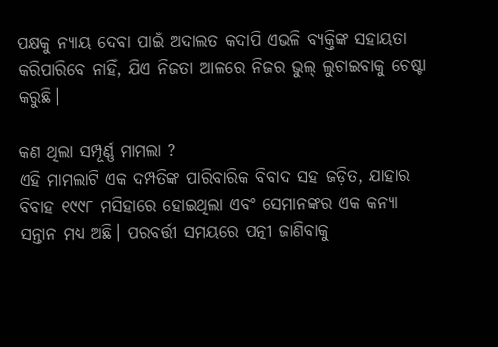ପକ୍ଷକୁ ନ୍ୟାୟ ଦେବା ପାଇଁ ଅଦାଲତ କଦାପି ଏଭଳି ବ୍ୟକ୍ତିଙ୍କ ସହାୟତା କରିପାରିବେ ନାହିଁ, ଯିଏ ନିଜତା ଆଳରେ ନିଜର ଭୁଲ୍ ଲୁଚାଇବାକୁ ଚେଷ୍ଟା କରୁଛି।

କଣ ଥିଲା ସମ୍ପୂର୍ଣ୍ଣ ମାମଲା ?
ଏହି ମାମଲାଟି ଏକ ଦମ୍ପତିଙ୍କ ପାରିବାରିକ ବିବାଦ ସହ ଜଡ଼ିତ, ଯାହାର ବିବାହ ୧୯୯୮ ମସିହାରେ ହୋଇଥିଲା ଏବଂ ସେମାନଙ୍କର ଏକ କନ୍ୟା ସନ୍ତାନ ମଧ୍ୟ ଅଛି। ପରବର୍ତ୍ତୀ ସମୟରେ ପତ୍ନୀ ଜାଣିବାକୁ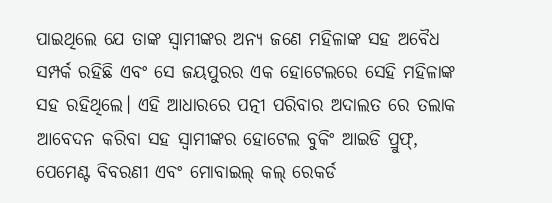ପାଇଥିଲେ ଯେ ତାଙ୍କ ସ୍ୱାମୀଙ୍କର ଅନ୍ୟ ଜଣେ ମହିଳାଙ୍କ ସହ ଅବୈଧ ସମ୍ପର୍କ ରହିଛି ଏବଂ ସେ ଜୟପୁରର ଏକ ହୋଟେଲରେ ସେହି ମହିଳାଙ୍କ ସହ ରହିଥିଲେ। ଏହି ଆଧାରରେ ପତ୍ନୀ ପରିବାର ଅଦାଲତ ରେ ତଲାକ ଆବେଦନ କରିବା ସହ ସ୍ୱାମୀଙ୍କର ହୋଟେଲ ବୁକିଂ ଆଇଡି ପ୍ରୁଫ୍, ପେମେଣ୍ଟ ବିବରଣୀ ଏବଂ ମୋବାଇଲ୍ କଲ୍ ରେକର୍ଡ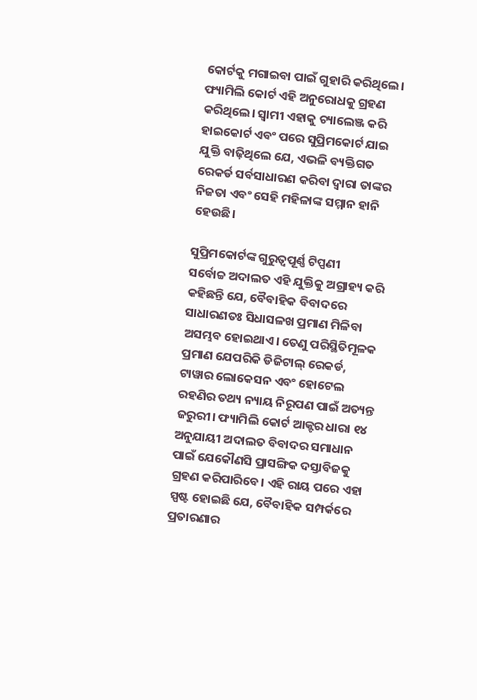କୋର୍ଟକୁ ମଗାଇବା ପାଇଁ ଗୁହାରି କରିଥିଲେ। ଫ୍ୟାମିଲି କୋର୍ଟ ଏହି ଅନୁରୋଧକୁ ଗ୍ରହଣ କରିଥିଲେ। ସ୍ୱାମୀ ଏହାକୁ ଚ୍ୟାଲେଞ୍ଜ କରି ହାଇକୋର୍ଟ ଏବଂ ପରେ ସୁପ୍ରିମକୋର୍ଟ ଯାଇ ଯୁକ୍ତି ବାଢ଼ିଥିଲେ ଯେ, ଏଭଳି ବ୍ୟକ୍ତିଗତ ରେକର୍ଡ ସର୍ବସାଧାରଣ କରିବା ଦ୍ୱାରା ତାଙ୍କର ନିଜତା ଏବଂ ସେହି ମହିଳାଙ୍କ ସମ୍ମାନ ହାନି ହେଉଛି।

ସୁପ୍ରିମକୋର୍ଟଙ୍କ ଗୁରୁତ୍ୱପୂର୍ଣ୍ଣ ଟିପ୍ପଣୀ
ସର୍ବୋଚ୍ଚ ଅଦାଲତ ଏହି ଯୁକ୍ତିକୁ ଅଗ୍ରାହ୍ୟ କରି କହିଛନ୍ତି ଯେ, ବୈବାହିକ ବିବାଦରେ ସାଧାରଣତଃ ସିଧାସଳଖ ପ୍ରମାଣ ମିଳିବା ଅସମ୍ଭବ ହୋଇଥାଏ। ତେଣୁ ପରିସ୍ଥିତିମୂଳକ ପ୍ରମାଣ ଯେପରିକି ଡିଜିଟାଲ୍ ରେକର୍ଡ, ଟାୱାର ଲୋକେସନ ଏବଂ ହୋଟେଲ ରହଣିର ତଥ୍ୟ ନ୍ୟାୟ ନିରୂପଣ ପାଇଁ ଅତ୍ୟନ୍ତ ଜରୁରୀ। ଫ୍ୟାମିଲି କୋର୍ଟ ଆକ୍ଟର ଧାରା ୧୪ ଅନୁଯାୟୀ ଅଦାଲତ ବିବାଦର ସମାଧାନ ପାଇଁ ଯେକୌଣସି ପ୍ରାସଙ୍ଗିକ ଦସ୍ତାବିଜକୁ ଗ୍ରହଣ କରିପାରିବେ। ଏହି ରାୟ ପରେ ଏହା ସ୍ପଷ୍ଟ ହୋଇଛି ଯେ, ବୈବାହିକ ସମ୍ପର୍କରେ ପ୍ରତାରଣାର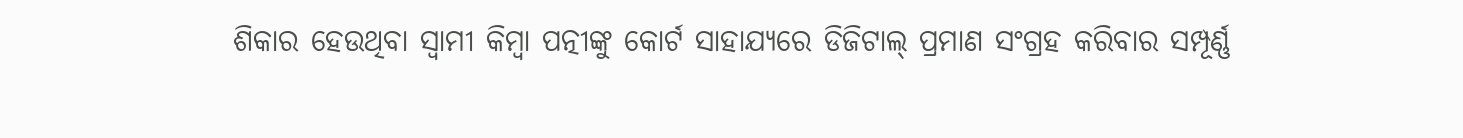ଶିକାର ହେଉଥିବା ସ୍ୱାମୀ କିମ୍ବା ପତ୍ନୀଙ୍କୁ କୋର୍ଟ ସାହାଯ୍ୟରେ ଡିଜିଟାଲ୍ ପ୍ରମାଣ ସଂଗ୍ରହ କରିବାର ସମ୍ପୂର୍ଣ୍ଣ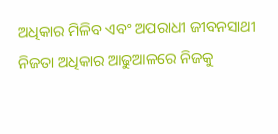ଅଧିକାର ମିଳିବ ଏବଂ ଅପରାଧୀ ଜୀବନସାଥୀ ନିଜତା ଅଧିକାର ଆଢୁଆଳରେ ନିଜକୁ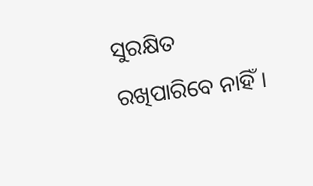ସୁରକ୍ଷିତ ରଖିପାରିବେ ନାହିଁ।